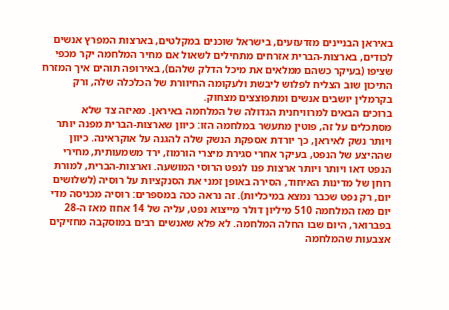באיראן הבניינים מזדעזעים, בישראל שוכנים במקלטים, בארצות המפרץ אנשים לכודים, בארצות-הברית אזרחים מתחילים לשאול אם מחיר המלחמה יקר מכפי שציפו (בעיקר כשהם ממלאים את מיכל הדלק שלהם), באירופה תוהים איך המזרח התיכון שוב הצליח לפלוש ליבשת ולעקומה החיוורת של הכלכלה שלה, ורק בקרמלין יושבים אנשים ומתפוצצים מצחוק.
ברוכים הבאים למרוויחנית הגדולה של המלחמה באיראן. מאיזה צד שלא מסתכלים על זה, פוטין מתעשר במלחמה הזו: כיוון שארצות-הברית מפנה יותר ויותר נשק לאיראן, כך יורדת אספקת הנשק שלה להגנה על אוקראינה. כיוון שההיצע של הנפט, בעיקר אחרי סגירת מיצרי הורמוז, ירד משמעותית, מחירי הנפט דאו ויותר ויותר ארצות פנו לנפט הרוסי המושעה. וארצות-הברית, למורת רוחן של מדינות האיחוד, הסירה באופן זמני את הסנקציות על רוסיה (לשלושים יום, רק נפט שכבר נמצא במיכליות). זה נראה ככה במספרים: רוסיה מכניסה מדי יום מאז המלחמה 510 מיליון דולר מייצוא נפט, עליה של 14 אחוז מאז ה-28 בפברואר, היום שבו החלה המלחמה. לא פלא שאנשים רבים במוסקבה מחזיקים אצבעות שהמלחמה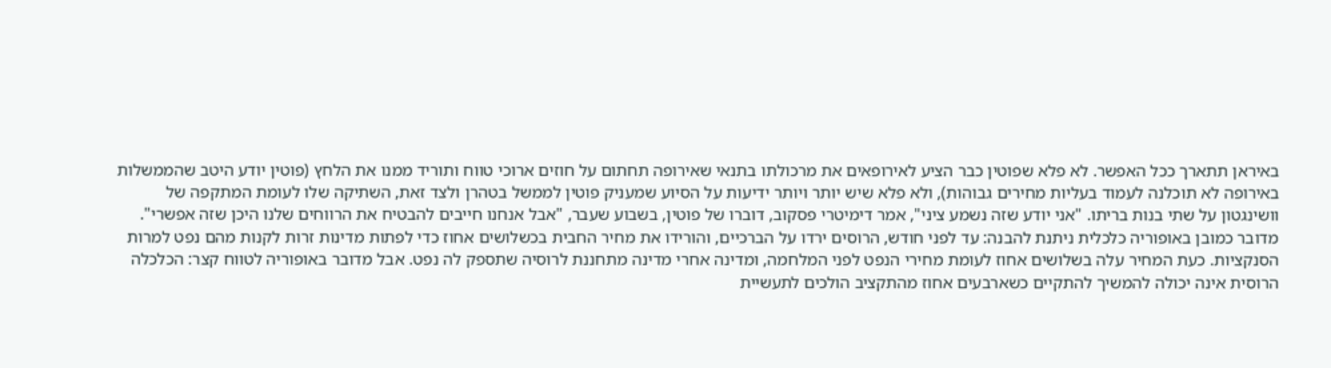באיראן תתארך ככל האפשר. לא פלא שפוטין כבר הציע לאירופאים את מרכולתו בתנאי שאירופה תחתום על חוזים ארוכי טווח ותוריד ממנו את הלחץ (פוטין יודע היטב שהממשלות באירופה לא תוכלנה לעמוד בעליות מחירים גבוהות), ולא פלא שיש יותר ויותר ידיעות על הסיוע שמעניק פוטין לממשל בטהרן ולצד זאת, השתיקה שלו לעומת המתקפה של וושינגטון על שתי בנות בריתו. "אני יודע שזה נשמע ציני", אמר דימיטרי פסקוב, דוברו של פוטין, בשבוע שעבר, "אבל אנחנו חייבים להבטיח את הרווחים שלנו היכן שזה אפשרי".
מדובר כמובן באופוריה כלכלית ניתנת להבנה: עד לפני חודש, הרוסים ירדו על הברכיים, והורידו את מחיר החבית בכשלושים אחוז כדי לפתות מדינות זרות לקנות מהם נפט למרות הסנקציות. כעת המחיר עלה בשלושים אחוז לעומת מחירי הנפט לפני המלחמה, ומדינה אחרי מדינה מתחננת לרוסיה שתספק לה נפט. אבל מדובר באופוריה לטווח קצר: הכלכלה הרוסית אינה יכולה להמשיך להתקיים כשארבעים אחוז מהתקציב הולכים לתעשיית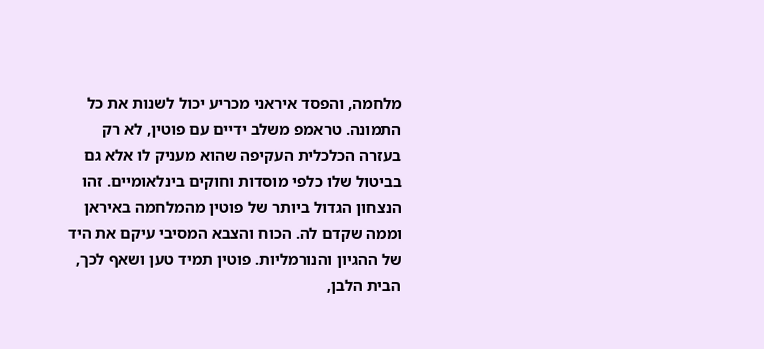מלחמה, והפסד איראני מכריע יכול לשנות את כל התמונה. טראמפ משלב ידיים עם פוטין, לא רק בעזרה הכלכלית העקיפה שהוא מעניק לו אלא גם בביטול שלו כלפי מוסדות וחוקים בינלאומיים. זהו הנצחון הגדול ביותר של פוטין מהמלחמה באיראן וממה שקדם לה. הכוח והצבא המסיבי עיקם את היד של ההגיון והנורמליות. פוטין תמיד טען ושאף לכך, הבית הלבן,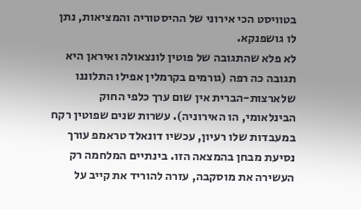בטוויסט הכי אירוני של ההיסטוריה והמציאות, נתן לו גושפנקא.
לא פלא שהתגובה של פוטין לונצאולה ואיראן היא תגובה כה רפה (גורמים בקרמלין אפילו התלוננו שלארצות-הברית אין שום ערך כלפי החוק הבינלאומי, הו האירוניה). עשרות שנים שפוטין רקח במעבדות שלו רעיון, עכשיו דונאלד טראמפ עורך נסיעת מבחן בהמצאה הזו. בינתיים המלחמה רק העשירה את מוסקבה, עזרה להוריד את קייב על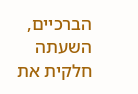הברכיים, השעתה חלקית את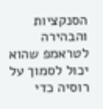הסנקציות והבהירה לטראמפ שהוא יכול לסמוך על רוסיה כדי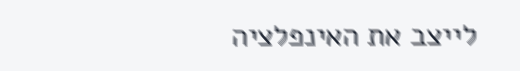לייצב את האינפלציה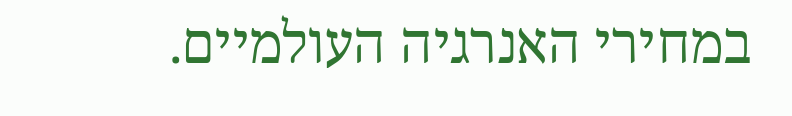במחירי האנרגיה העולמיים.